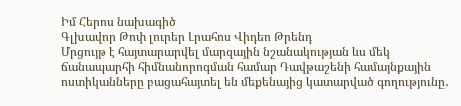Իմ Հերոս նախագիծ
Գլխավոր Թոփ լուրեր Լրահոս Վիդեո Թրենդ
Մրցույթ է հայտարարվել մարզային նշանակության ևս մեկ ճանապարհի հիմնանորոգման համար Դավթաշենի համայնքային ոստիկանները բացահայտել են մեքենայից կատարված գողությունը․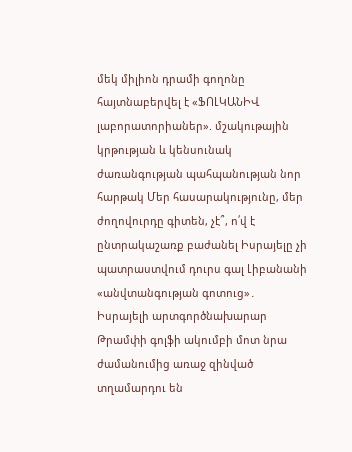մեկ միլիոն դրամի գողոնը հայտնաբերվել է «ՖՈԼԿԱՆԻՎ լաբորատորիաներ». մշակութային կրթության և կենսունակ ժառանգության պահպանության նոր հարթակ Մեր հասարակությունը, մեր ժողովուրդը գիտեն, չէ՞, ո՛վ է ընտրակաշառք բաժանել Իսրայելը չի պատրաստվում դուրս գալ Լիբանանի «անվտանգության գոտուց»․ Իսրայելի արտգործնախարար Թրամփի գոլֆի ակումբի մոտ նրա ժամանումից առաջ զինված տղամարդու են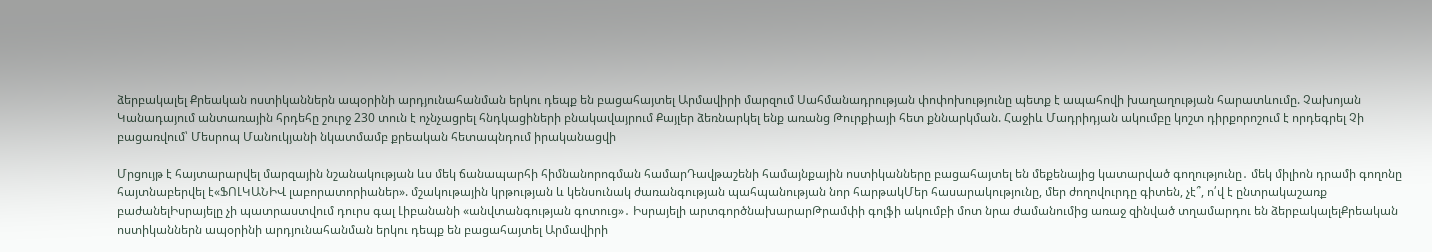ձերբակալել Քրեական ոստիկաններն ապօրինի արդյունահանման երկու դեպք են բացահայտել Արմավիրի մարզում Սահմանադրության փոփոխությունը պետք է ապահովի խաղաղության հարատևումը. Չախոյան Կանադայում անտառային հրդեհը շուրջ 230 տուն է ոչնչացրել հնդկացիների բնակավայրում Քայլեր ձեռնարկել ենք առանց Թուրքիայի հետ քննարկման. Հաջիև Մադրիդյան ակումբը կոշտ դիրքորոշում է որդեգրել Չի բացառվում՝ Մեսրոպ Մանուկյանի նկատմամբ քրեական հետապնդում իրականացվի

Մրցույթ է հայտարարվել մարզային նշանակության ևս մեկ ճանապարհի հիմնանորոգման համարԴավթաշենի համայնքային ոստիկանները բացահայտել են մեքենայից կատարված գողությունը․ մեկ միլիոն դրամի գողոնը հայտնաբերվել է«ՖՈԼԿԱՆԻՎ լաբորատորիաներ». մշակութային կրթության և կենսունակ ժառանգության պահպանության նոր հարթակՄեր հասարակությունը, մեր ժողովուրդը գիտեն, չէ՞, ո՛վ է ընտրակաշառք բաժանելԻսրայելը չի պատրաստվում դուրս գալ Լիբանանի «անվտանգության գոտուց»․ Իսրայելի արտգործնախարարԹրամփի գոլֆի ակումբի մոտ նրա ժամանումից առաջ զինված տղամարդու են ձերբակալելՔրեական ոստիկաններն ապօրինի արդյունահանման երկու դեպք են բացահայտել Արմավիրի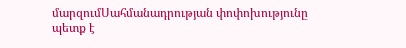մարզումՍահմանադրության փոփոխությունը պետք է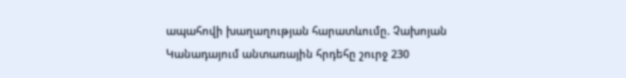ապահովի խաղաղության հարատևումը. Չախոյան Կանադայում անտառային հրդեհը շուրջ 230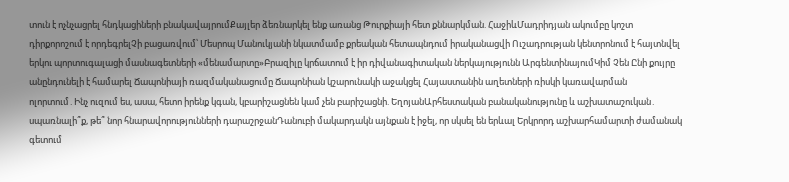տուն է ոչնչացրել հնդկացիների բնակավայրումՔայլեր ձեռնարկել ենք առանց Թուրքիայի հետ քննարկման. ՀաջիևՄադրիդյան ակումբը կոշտ դիրքորոշում է որդեգրելՉի բացառվում՝ Մեսրոպ Մանուկյանի նկատմամբ քրեական հետապնդում իրականացվի Ուշադրության կենտրոնում է հայտնվել երկու պորտուգալացի մասնագետների «մենամարտը»Բրազիլը կրճատում է իր դիվանագիտական ներկայությունն ԱրգենտինայումԿիմ Չեն Ընի քույրը անընդունելի է համարել Ճապոնիայի ռազմականացումը Ճապոնիան կշարունակի աջակցել Հայաստանին աղետների ռիսկի կառավարման ոլորտում․Ինչ ուզում ես, ասա, հետո իրենք կգան, կբարիշացնեն կամ չեն բարիշացնի. ԵղոյանԱրհեստական բանականությունը և աշխատաշուկան․ սպառնալի՞ք, թե՞ նոր հնարավորությունների դարաշրջանԴանուբի մակարդակն այնքան է իջել, որ սկսել են երևալ Երկրորդ աշխարհամարտի ժամանակ գետում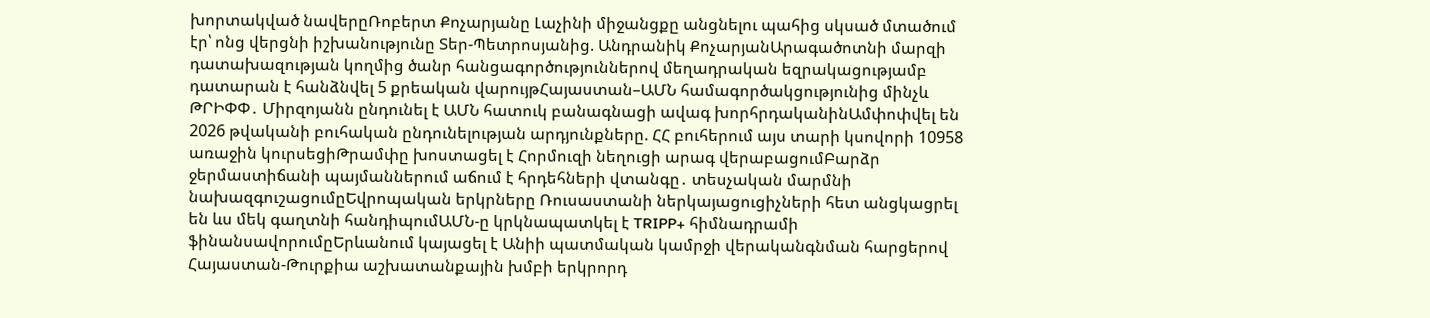խորտակված նավերըՌոբերտ Քոչարյանը Լաչինի միջանցքը անցնելու պահից սկսած մտածում էր՝ ոնց վերցնի իշխանությունը Տեր-Պետրոսյանից. Անդրանիկ ՔոչարյանԱրագածոտնի մարզի դատախազության կողմից ծանր հանցագործություններով մեղադրական եզրակացությամբ դատարան է հանձնվել 5 քրեական վարույթՀայաստան–ԱՄՆ համագործակցությունից մինչև ԹՐԻՓՓ․ Միրզոյանն ընդունել է ԱՄՆ հատուկ բանագնացի ավագ խորհրդականինԱմփոփվել են 2026 թվականի բուհական ընդունելության արդյունքները. ՀՀ բուհերում այս տարի կսովորի 10958 առաջին կուրսեցիԹրամփը խոստացել է Հորմուզի նեղուցի արագ վերաբացումԲարձր ջերմաստիճանի պայմաններում աճում է հրդեհների վտանգը․ տեսչական մարմնի նախազգուշացումըԵվրոպական երկրները Ռուսաստանի ներկայացուցիչների հետ անցկացրել են ևս մեկ գաղտնի հանդիպումԱՄՆ-ը կրկնապատկել է TRIPP+ հիմնադրամի ֆինանսավորումըԵրևանում կայացել է Անիի պատմական կամրջի վերականգնման հարցերով Հայաստան-Թուրքիա աշխատանքային խմբի երկրորդ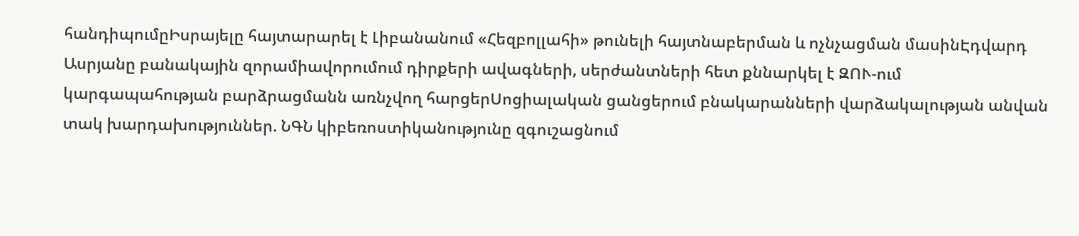հանդիպումըԻսրայելը հայտարարել է Լիբանանում «Հեզբոլլահի» թունելի հայտնաբերման և ոչնչացման մասինԷդվարդ Ասրյանը բանակային զորամիավորումում դիրքերի ավագների, սերժանտների հետ քննարկել է ԶՈՒ-ում կարգապահության բարձրացմանն առնչվող հարցերՍոցիալական ցանցերում բնակարանների վարձակալության անվան տակ խարդախություններ. ՆԳՆ կիբեռոստիկանությունը զգուշացնում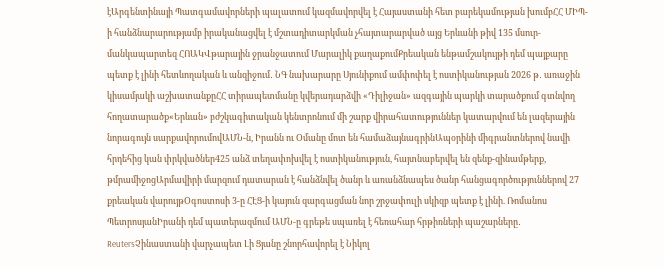էԱրգենտինայի Պատգամավորների պալատում կազմավորվել է Հայաստանի հետ բարեկամության խումբՀՀ ՄԻՊ-ի հանձնարարությամբ իրականացվել է մշտադիտարկման չհայտարարված այց Երևանի թիվ 135 մսուր-մանկապարտեզ ՀՈԱԿՎթարային ջրանջատում Մարալիկ քաղաքումՔրեական ենթամշակույթի դեմ պայքարը պետք է լինի հետևողական և անզիջում․ ՆԳ նախարարը Սյունիքում ամփոփել է ոստիկանության 2026 թ․ առաջին կիսամյակի աշխատանքըՀՀ տիրապետմանը կվերադարձվի «Դիլիջան» ազգային պարկի տարածքում գտնվող հողատարածք«Երևան» բժշկագիտական կենտրոնում մի շարք վիրահատություններ կատարվում են լազերային նորագույն սարքավորումովԱՄՆ-ն, Իրանն ու Օմանը մոտ են համաձայնագրինԱպօրինի միգրանտներով նավի հրդեհից կան փրկվածներ425 անձ տեղափոխվել է ոստիկանություն, հայտնաբերվել են զենք-զինամթերք, թմրամիջոցԱրմավիրի մարզում դատարան է հանձնվել ծանր և առանձնապես ծանր հանցագործություններով 27 քրեական վարույթՕգոստոսի 3-ը ՀԷՑ-ի կայուն զարգացման նոր շրջափուլի սկիզբ պետք է լինի. Ռոմանոս ՊետրոսյանԻրանի դեմ պատերազմում ԱՄՆ-ը գրեթե սպառել է հեռահար հրթիռների պաշարները․ ReutersՉինաստանի վարչապետ Լի Ցյանը շնորհավորել է Նիկոլ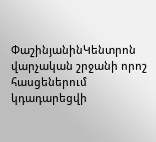ՓաշինյանինԿենտրոն վարչական շրջանի որոշ հասցեներում կդադարեցվի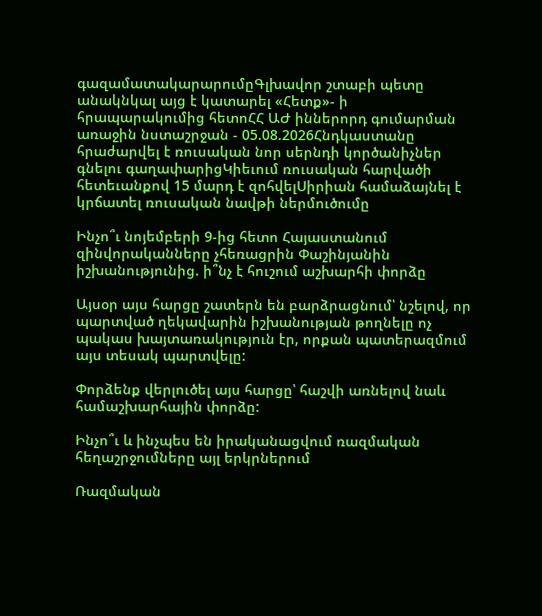գազամատակարարումըԳլխավոր շտաբի պետը անակնկալ այց է կատարել «Հետք»- ի հրապարակումից հետոՀՀ ԱԺ իններորդ գումարման առաջին նստաշրջան - 05.08.2026Հնդկաստանը հրաժարվել է ռուսական նոր սերնդի կործանիչներ գնելու գաղափարիցԿիեւում ռուսական հարվածի հետեւանքով 15 մարդ է զոհվելՍիրիան համաձայնել է կրճատել ռուսական նավթի ներմուծումը

Ինչո՞ւ նոյեմբերի 9-ից հետո Հայաստանում զինվորականները չհեռացրին Փաշինյանին իշխանությունից. ի՞նչ է հուշում աշխարհի փորձը

Այսօր այս հարցը շատերն են բարձրացնում՝ նշելով, որ պարտված ղեկավարին իշխանության թողնելը ոչ պակաս խայտառակություն էր, որքան պատերազմում այս տեսակ պարտվելը:

Փորձենք վերլուծել այս հարցը՝ հաշվի առնելով նաև համաշխարհային փորձը:

Ինչո՞ւ և ինչպես են իրականացվում ռազմական հեղաշրջումները այլ երկրներում

Ռազմական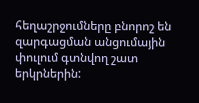հեղաշրջումները բնորոշ են զարգացման անցումային փուլում գտնվող շատ երկրներին: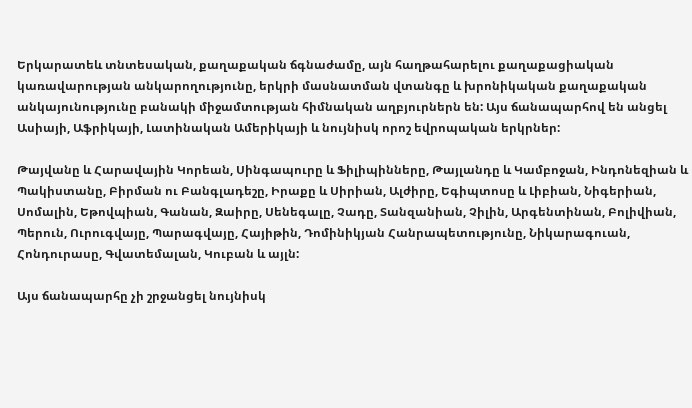Երկարատեև տնտեսական, քաղաքական ճգնաժամը, այն հաղթահարելու քաղաքացիական կառավարության անկարողությունը, երկրի մասնատման վտանգը և խրոնիկական քաղաքական անկայունությունը բանակի միջամտության հիմնական աղբյուրներն են: Այս ճանապարհով են անցել Ասիայի, Աֆրիկայի, Լատինական Ամերիկայի և նույնիսկ որոշ եվրոպական երկրներ:

Թայվանը և Հարավային Կորեան, Սինգապուրը և Ֆիլիպինները, Թայլանդը և Կամբոջան, Ինդոնեզիան և Պակիստանը, Բիրման ու Բանգլադեշը, Իրաքը և Սիրիան, Ալժիրը, Եգիպտոսը և Լիբիան, Նիգերիան, Սոմալին, Եթովպիան, Գանան, Զաիրը, Սենեգալը, Չադը, Տանզանիան, Չիլին, Արգենտինան, Բոլիվիան, Պերուն, Ուրուգվայը, Պարագվայը, Հայիթին, Դոմինիկյան Հանրապետությունը, Նիկարագուան, Հոնդուրասը, Գվատեմալան, Կուբան և այլն:

Այս ճանապարհը չի շրջանցել նույնիսկ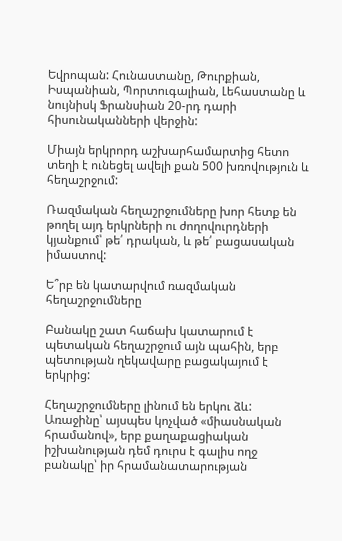Եվրոպան: Հունաստանը, Թուրքիան, Իսպանիան, Պորտուգալիան, Լեհաստանը և նույնիսկ Ֆրանսիան 20-րդ դարի հիսունականների վերջին:

Միայն երկրորդ աշխարհամարտից հետո տեղի է ունեցել ավելի քան 500 խռովություն և հեղաշրջում:

Ռազմական հեղաշրջումները խոր հետք են թողել այդ երկրների ու ժողովուրդների կյանքում՝ թե՛ դրական, և թե՛ բացասական իմաստով:

Ե՞րբ են կատարվում ռազմական հեղաշրջումները

Բանակը շատ հաճախ կատարում է պետական հեղաշրջում այն պահին, երբ պետության ղեկավարը բացակայում է երկրից:

Հեղաշրջումները լինում են երկու ձև: Առաջինը՝ այսպես կոչված «միասնական հրամանով», երբ քաղաքացիական իշխանության դեմ դուրս է գալիս ողջ բանակը՝ իր հրամանատարության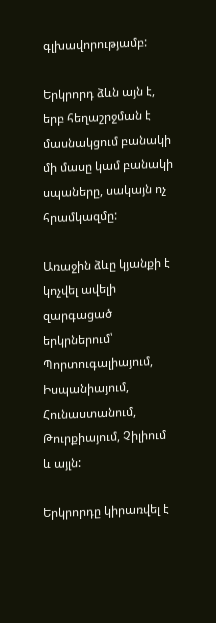գլխավորությամբ:

Երկրորդ ձևն այն է, երբ հեղաշրջման է մասնակցում բանակի մի մասը կամ բանակի սպաները, սակայն ոչ հրամկազմը:

Առաջին ձևը կյանքի է կոչվել ավելի զարգացած երկրներում՝ Պորտուգալիայում, Իսպանիայում, Հունաստանում, Թուրքիայում, Չիլիում և այլն:

Երկրորդը կիրառվել է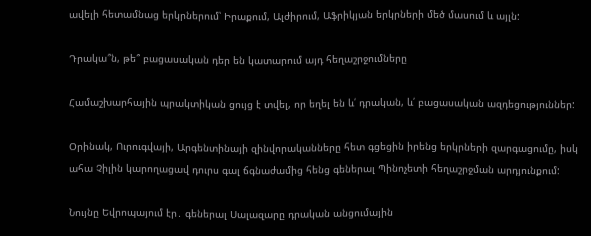ավելի հետամնաց երկրներում՝ Իրաքում, Ալժիրում, Աֆրիկյան երկրների մեծ մասում և այլն:

Դրակա՞ն, թե՞ բացասական դեր են կատարում այդ հեղաշրջումները

Համաշխարհային պրակտիկան ցույց է տվել, որ եղել են և՛ դրական, և՛ բացասական ազդեցություններ:

Օրինակ, Ուրուգվայի, Արգենտինայի զինվորականները հետ գցեցին իրենց երկրների զարգացումը, իսկ ահա Չիլին կարողացավ դուրս գալ ճգնաժամից հենց գեներալ Պինոչետի հեղաշրջման արդյունքում:

Նույնը Եվրոպայում էր․ գեներալ Սալազարը դրական անցումային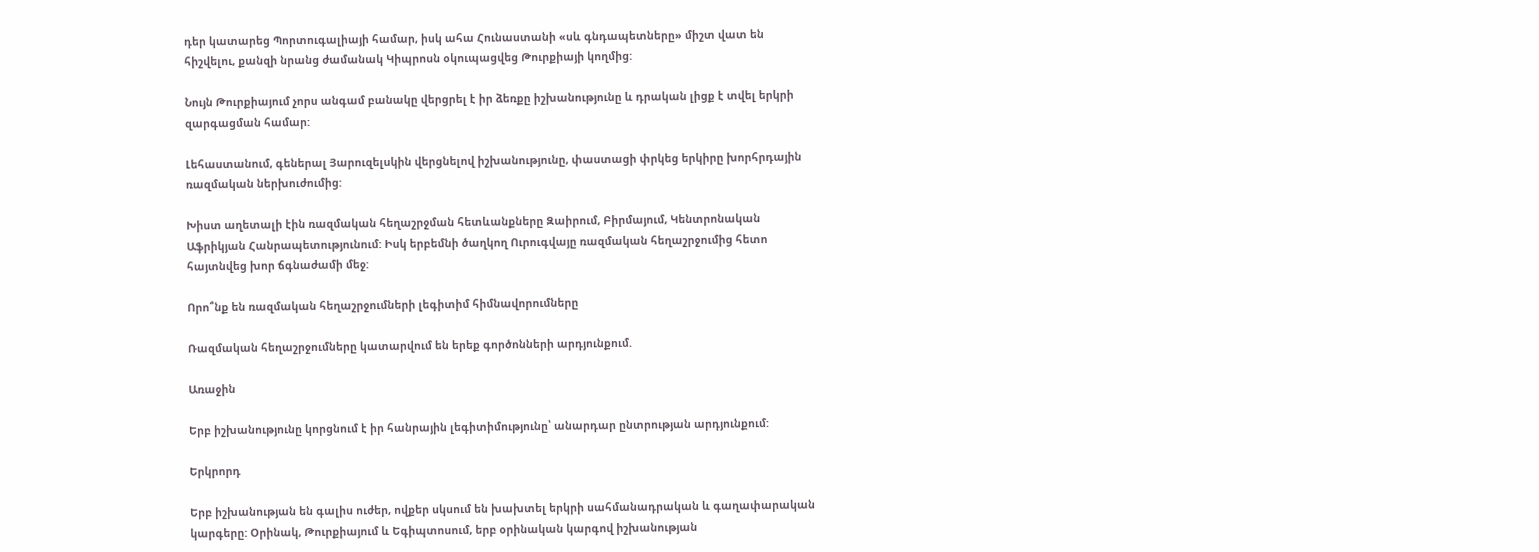դեր կատարեց Պորտուգալիայի համար, իսկ ահա Հունաստանի «սև գնդապետները» միշտ վատ են հիշվելու, քանզի նրանց ժամանակ Կիպրոսն օկուպացվեց Թուրքիայի կողմից:

Նույն Թուրքիայում չորս անգամ բանակը վերցրել է իր ձեռքը իշխանությունը և դրական լիցք է տվել երկրի զարգացման համար:

Լեհաստանում, գեներալ Յարուզելսկին վերցնելով իշխանությունը, փաստացի փրկեց երկիրը խորհրդային ռազմական ներխուժումից:

Խիստ աղետալի էին ռազմական հեղաշրջման հետևանքները Զաիրում, Բիրմայում, Կենտրոնական Աֆրիկյան Հանրապետությունում: Իսկ երբեմնի ծաղկող Ուրուգվայը ռազմական հեղաշրջումից հետո հայտնվեց խոր ճգնաժամի մեջ:

Որո՞նք են ռազմական հեղաշրջումների լեգիտիմ հիմնավորումները

Ռազմական հեղաշրջումները կատարվում են երեք գործոնների արդյունքում.

Առաջին

Երբ իշխանությունը կորցնում է իր հանրային լեգիտիմությունը՝ անարդար ընտրության արդյունքում:

Երկրորդ

Երբ իշխանության են գալիս ուժեր, ովքեր սկսում են խախտել երկրի սահմանադրական և գաղափարական կարգերը: Օրինակ, Թուրքիայում և Եգիպտոսում, երբ օրինական կարգով իշխանության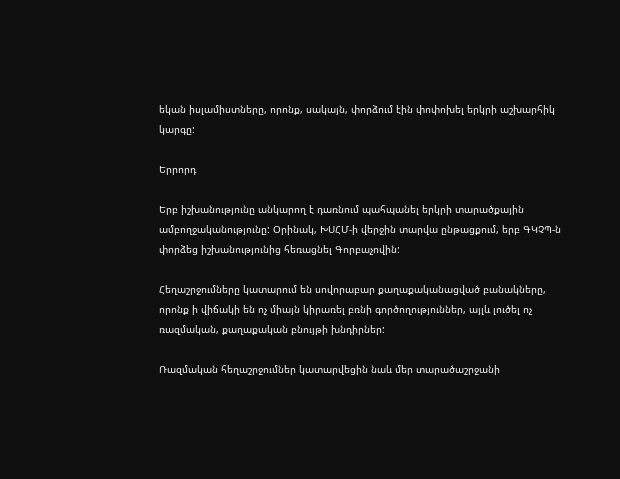եկան իսլամիստները, որոնք, սակայն, փորձում էին փոփոխել երկրի աշխարհիկ կարգը:

Երրորդ

Երբ իշխանությունը անկարող է դառնում պահպանել երկրի տարածքային ամբողջականությունը: Օրինակ, ԽՍՀՄ-ի վերջին տարվա ընթացքում, երբ ԳԿՉՊ-ն փորձեց իշխանությունից հեռացնել Գորբաչովին:

Հեղաշրջումները կատարում են սովորաբար քաղաքականացված բանակները, որոնք ի վիճակի են ոչ միայն կիրառել բռնի գործողություններ, այլև լուծել ոչ ռազմական, քաղաքական բնույթի խնդիրներ:

Ռազմական հեղաշրջումներ կատարվեցին նաև մեր տարածաշրջանի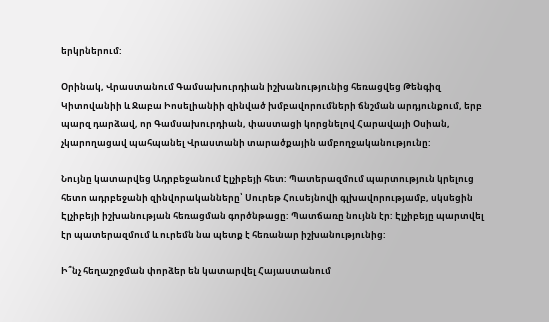երկրներում:

Օրինակ, Վրաստանում Գամսախուրդիան իշխանությունից հեռացվեց Թենգիզ Կիտովանիի և Ջաբա Իոսելիանիի զինված խմբավորումների ճնշման արդյունքում, երբ պարզ դարձավ, որ Գամսախուրդիան, փաստացի կորցնելով Հարավայի Օսիան, չկարողացավ պահպանել Վրաստանի տարածքային ամբողջականությունը:

Նույնը կատարվեց Ադրբեջանում Էլչիբեյի հետ: Պատերազմում պարտություն կրելուց հետո ադրբեջանի զինվորականները՝ Սուրեթ Հուսեյնովի գլխավորությամբ, սկսեցին Էլչիբեյի իշխանության հեռացման գործնթացը: Պատճառը նույնն էր: Էլչիբեյը պարտվել էր պատերազմում և ուրեմն նա պետք է հեռանար իշխանությունից:

Ի՞նչ հեղաշրջման փորձեր են կատարվել Հայաստանում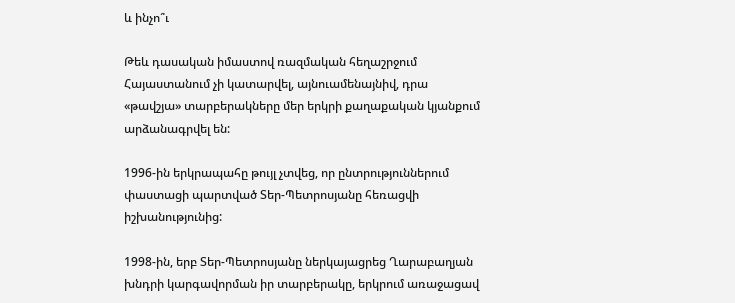և ինչո՞ւ

Թեև դասական իմաստով ռազմական հեղաշրջում Հայաստանում չի կատարվել, այնուամենայնիվ, դրա «թավշյա» տարբերակները մեր երկրի քաղաքական կյանքում արձանագրվել են:

1996-ին երկրապահը թույլ չտվեց, որ ընտրություններում փաստացի պարտված Տեր-Պետրոսյանը հեռացվի իշխանությունից:

1998-ին, երբ Տեր-Պետրոսյանը ներկայացրեց Ղարաբաղյան խնդրի կարգավորման իր տարբերակը, երկրում առաջացավ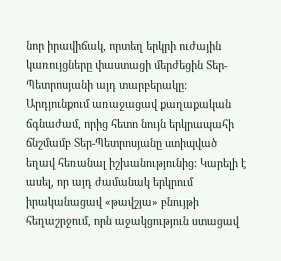նոր իրավիճակ, որտեղ երկրի ուժային կառույցները փաստացի մերժեցին Տեր-Պետրոսյանի այդ տարբերակը: Արդյունքում առաջացավ քաղաքական ճգնաժամ, որից հետո նույն երկրապահի ճնշմամբ Տեր-Պետրոսյանը ստիպված եղավ հեռանալ իշխանությունից: Կարելի է ասել, որ այդ ժամանակ երկրում իրականացավ «թավշյա» բնույթի հեղաշրջում, որն աջակցություն ստացավ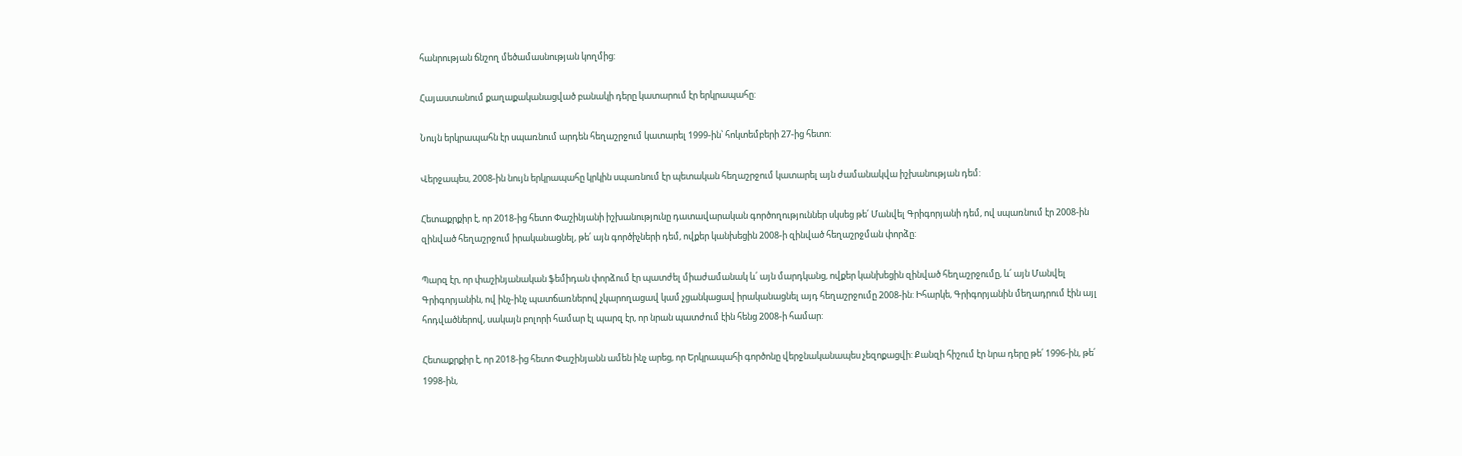հանրության ճնշող մեծամասնության կողմից:

Հայաստանում քաղաքականացված բանակի դերը կատարում էր երկրապահը:

Նույն երկրապահն էր սպառնում արդեն հեղաշրջում կատարել 1999-ին՝ հոկտեմբերի 27-ից հետո:

Վերջապես, 2008-ին նույն երկրապահը կրկին սպառնում էր պետական հեղաշրջում կատարել այն ժամանակվա իշխանության դեմ:

Հետաքրքիր է, որ 2018-ից հետո Փաշինյանի իշխանությունը դատավարական գործողություններ սկսեց թե՛ Մանվել Գրիգորյանի դեմ, ով սպառնում էր 2008-ին զինված հեղաշրջում իրականացնել, թե՛ այն գործիչների դեմ, ովքեր կանխեցին 2008-ի զինված հեղաշրջման փորձը:

Պարզ էր, որ փաշինյանական ֆեմիդան փորձում էր պատժել միաժամանակ և՛ այն մարդկանց, ովքեր կանխեցին զինված հեղաշրջումը, և՛ այն Մանվել Գրիգորյանին, ով ինչ-ինչ պատճառներով չկարողացավ կամ չցանկացավ իրականացնել այդ հեղաշրջումը 2008-ին: Իհարկե, Գրիգորյանին մեղադրում էին այլ հոդվածներով, սակայն բոլորի համար էլ պարզ էր, որ նրան պատժում էին հենց 2008-ի համար:

Հետաքրքիր է, որ 2018-ից հետո Փաշինյանն ամեն ինչ արեց, որ Երկրապահի գործոնը վերջնականապես չեզոքացվի: Քանզի հիշում էր նրա դերը թե՛ 1996-ին, թե՛ 1998-ին,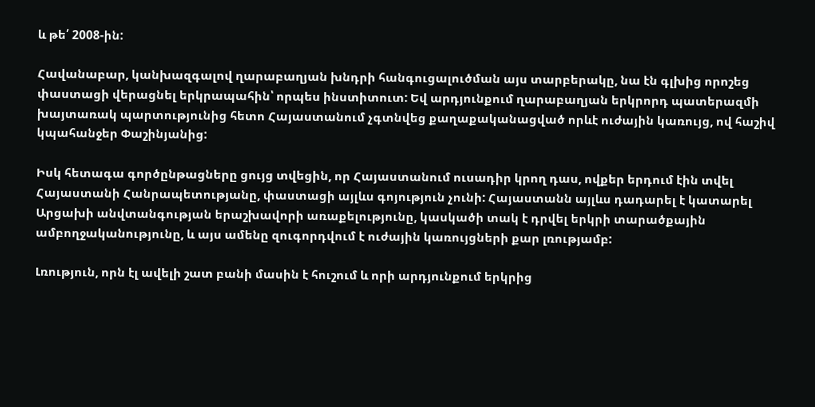և թե՛ 2008-ին:

Հավանաբար, կանխազգալով ղարաբաղյան խնդրի հանգուցալուծման այս տարբերակը, նա էն գլխից որոշեց փաստացի վերացնել երկրապահին՝ որպես ինստիտուտ: Եվ արդյունքում ղարաբաղյան երկրորդ պատերազմի խայտառակ պարտությունից հետո Հայաստանում չգտնվեց քաղաքականացված որևէ ուժային կառույց, ով հաշիվ կպահանջեր Փաշինյանից:

Իսկ հետագա գործընթացները ցույց տվեցին, որ Հայաստանում ուսադիր կրող դաս, ովքեր երդում էին տվել Հայաստանի Հանրապետությանը, փաստացի այլևս գոյություն չունի: Հայաստանն այլևս դադարել է կատարել Արցախի անվտանգության երաշխավորի առաքելությունը, կասկածի տակ է դրվել երկրի տարածքային ամբողջականությունը, և այս ամենը զուգորդվում է ուժային կառույցների քար լռությամբ:

Լռություն, որն էլ ավելի շատ բանի մասին է հուշում և որի արդյունքում երկրից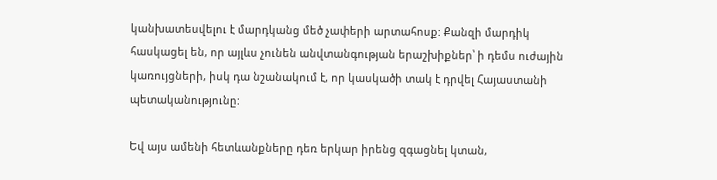կանխատեսվելու է մարդկանց մեծ չափերի արտահոսք: Քանզի մարդիկ հասկացել են, որ այլևս չունեն անվտանգության երաշխիքներ՝ ի դեմս ուժային կառույցների, իսկ դա նշանակում է, որ կասկածի տակ է դրվել Հայաստանի պետականությունը:

Եվ այս ամենի հետևանքները դեռ երկար իրենց զգացնել կտան,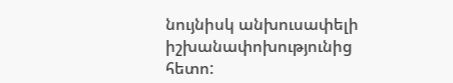նույնիսկ անխուսափելի իշխանափոխությունից հետո: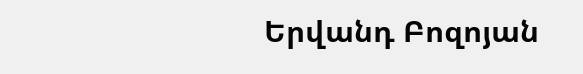Երվանդ Բոզոյան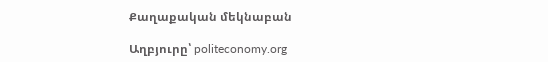Քաղաքական մեկնաբան

Աղբյուրը՝ politeconomy.org